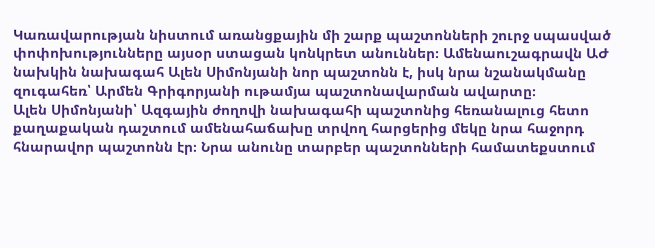Կառավարության նիստում առանցքային մի շարք պաշտոնների շուրջ սպասված փոփոխությունները այսօր ստացան կոնկրետ անուններ։ Ամենաուշագրավն ԱԺ նախկին նախագահ Ալեն Սիմոնյանի նոր պաշտոնն է, իսկ նրա նշանակմանը զուգահեռ՝ Արմեն Գրիգորյանի ութամյա պաշտոնավարման ավարտը։
Ալեն Սիմոնյանի՝ Ազգային ժողովի նախագահի պաշտոնից հեռանալուց հետո քաղաքական դաշտում ամենահաճախը տրվող հարցերից մեկը նրա հաջորդ հնարավոր պաշտոնն էր։ Նրա անունը տարբեր պաշտոնների համատեքստում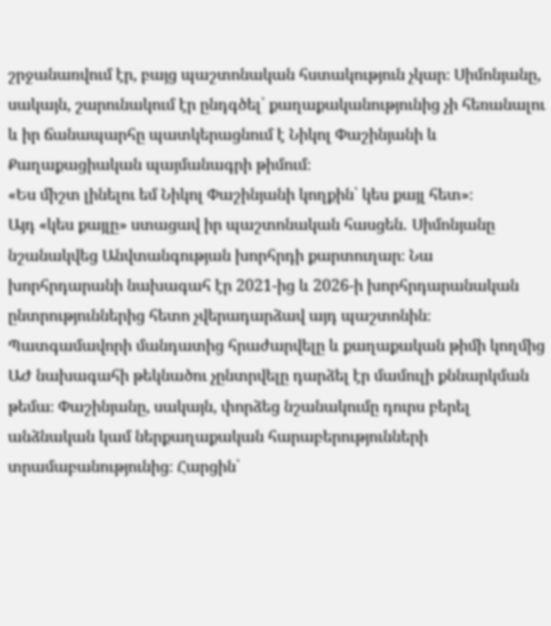շրջանառվում էր, բայց պաշտոնական հստակություն չկար։ Սիմոնյանը, սակայն, շարունակում էր ընդգծել՝ քաղաքականությունից չի հեռանալու և իր ճանապարհը պատկերացնում է Նիկոլ Փաշինյանի և Քաղաքացիական պայմանագրի թիմում։
«Ես միշտ լինելու եմ Նիկոլ Փաշինյանի կողքին՝ կես քայլ հետ»։
Այդ «կես քայլը» ստացավ իր պաշտոնական հասցեն․ Սիմոնյանը նշանակվեց Անվտանգության խորհրդի քարտուղար։ Նա խորհրդարանի նախագահ էր 2021-ից և 2026-ի խորհրդարանական ընտրություններից հետո չվերադարձավ այդ պաշտոնին։ Պատգամավորի մանդատից հրաժարվելը և քաղաքական թիմի կողմից ԱԺ նախագահի թեկնածու չընտրվելը դարձել էր մամուլի քննարկման թեմա։ Փաշինյանը, սակայն, փորձեց նշանակումը դուրս բերել անձնական կամ ներքաղաքական հարաբերությունների տրամաբանությունից։ Հարցին՝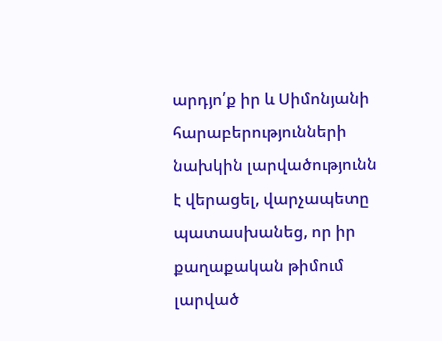արդյո՛ք իր և Սիմոնյանի հարաբերությունների նախկին լարվածությունն է վերացել, վարչապետը պատասխանեց, որ իր քաղաքական թիմում լարված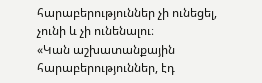հարաբերություններ չի ունեցել, չունի և չի ունենալու։
«Կան աշխատանքային հարաբերություններ, էդ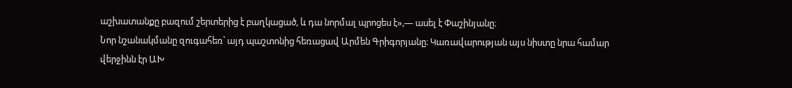աշխատանքը բազում շերտերից է բաղկացած, և դա նորմալ պրոցես է»,— ասել է Փաշինյանը։
Նոր նշանակմանը զուգահեռ՝ այդ պաշտոնից հեռացավ Արմեն Գրիգորյանը։ Կառավարության այս նիստը նրա համար վերջինն էր ԱԽ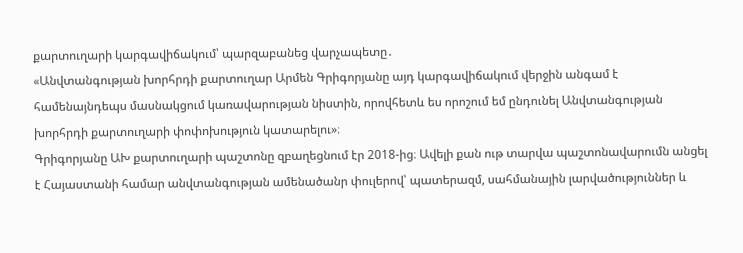քարտուղարի կարգավիճակում՝ պարզաբանեց վարչապետը․
«Անվտանգության խորհրդի քարտուղար Արմեն Գրիգորյանը այդ կարգավիճակում վերջին անգամ է համենայնդեպս մասնակցում կառավարության նիստին, որովհետև ես որոշում եմ ընդունել Անվտանգության խորհրդի քարտուղարի փոփոխություն կատարելու»։
Գրիգորյանը ԱԽ քարտուղարի պաշտոնը զբաղեցնում էր 2018-ից։ Ավելի քան ութ տարվա պաշտոնավարումն անցել է Հայաստանի համար անվտանգության ամենածանր փուլերով՝ պատերազմ, սահմանային լարվածություններ և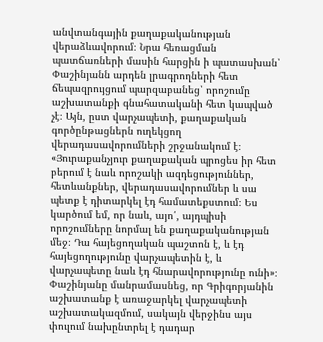անվտանգային քաղաքականության վերաձևավորում։ Նրա հեռացման պատճառների մասին հարցին ի պատասխան՝ Փաշինյանն արդեն լրագրողների հետ ճեպազրույցում պարզաբանեց՝ որոշումը աշխատանքի գնահատականի հետ կապված չէ։ Այն, ըստ վարչապետի, քաղաքական գործընթացներն ուղեկցող վերադասավորումների շրջանակում է։
«Յուրաքանչյուր քաղաքական պրոցես իր հետ բերում է նաև որոշակի ազդեցություններ, հետևանքներ, վերադասավորումներ և սա պետք է դիտարկել էդ համատեքստում։ Ես կարծում եմ, որ նաև, այո՛, այդպիսի որոշումները նորմալ են քաղաքականության մեջ։ Դա հայեցողական պաշտոն է, և էդ հայեցողությունը վարչապետին է, և վարչապետը նաև էդ հնարավորությունը ունի»։
Փաշինյանը մանրամասնեց, որ Գրիգորյանին աշխատանք է առաջարկել վարչապետի աշխատակազմում, սակայն վերջինս այս փուլում նախընտրել է դադար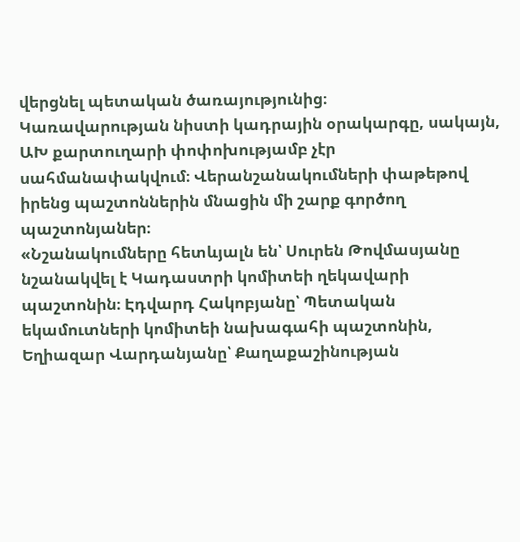վերցնել պետական ծառայությունից։
Կառավարության նիստի կադրային օրակարգը, սակայն, ԱԽ քարտուղարի փոփոխությամբ չէր սահմանափակվում։ Վերանշանակումների փաթեթով իրենց պաշտոններին մնացին մի շարք գործող պաշտոնյաներ։
«Նշանակումները հետևյալն են՝ Սուրեն Թովմասյանը նշանակվել է Կադաստրի կոմիտեի ղեկավարի պաշտոնին։ Էդվարդ Հակոբյանը՝ Պետական եկամուտների կոմիտեի նախագահի պաշտոնին, Եղիազար Վարդանյանը՝ Քաղաքաշինության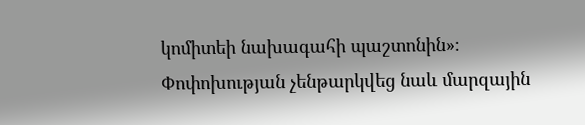կոմիտեի նախագահի պաշտոնին»։
Փոփոխության չենթարկվեց նաև մարզային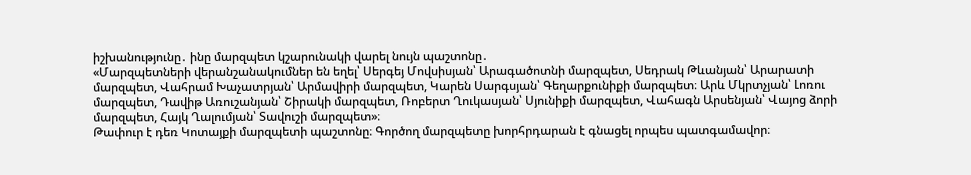իշխանությունը․ ինը մարզպետ կշարունակի վարել նույն պաշտոնը․
«Մարզպետների վերանշանակումներ են եղել՝ Սերգեյ Մովսիսյան՝ Արագածոտնի մարզպետ, Սեդրակ Թևանյան՝ Արարատի մարզպետ, Վահրամ Խաչատրյան՝ Արմավիրի մարզպետ, Կարեն Սարգսյան՝ Գեղարքունիքի մարզպետ։ Արև Մկրտչյան՝ Լոռու մարզպետ, Դավիթ Առուշանյան՝ Շիրակի մարզպետ, Ռոբերտ Ղուկասյան՝ Սյունիքի մարզպետ, Վահագն Արսենյան՝ Վայոց ձորի մարզպետ, Հայկ Ղալումյան՝ Տավուշի մարզպետ»։
Թափուր է դեռ Կոտայքի մարզպետի պաշտոնը։ Գործող մարզպետը խորհրդարան է գնացել որպես պատգամավոր։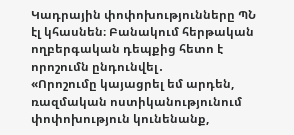Կադրային փոփոխությունները ՊՆ էլ կհասնեն։ Բանակում հերթական ողբերգական դեպքից հետո է որոշումն ընդունվել․
«Որոշումը կայացրել եմ արդեն, ռազմական ոստիկանությունում փոփոխություն կունենանք,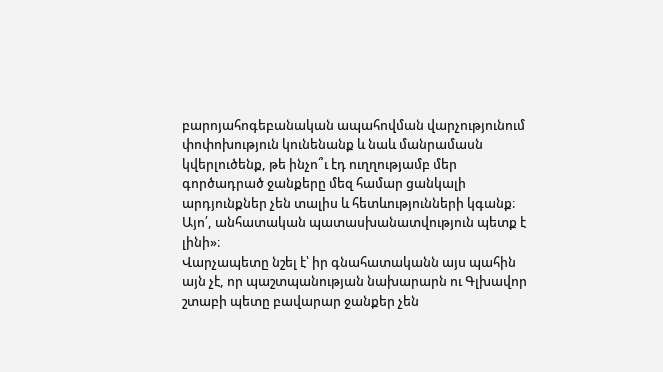բարոյահոգեբանական ապահովման վարչությունում փոփոխություն կունենանք և նաև մանրամասն կվերլուծենք, թե ինչո՞ւ էդ ուղղությամբ մեր գործադրած ջանքերը մեզ համար ցանկալի արդյունքներ չեն տալիս և հետևությունների կգանք։ Այո՛, անհատական պատասխանատվություն պետք է լինի»։
Վարչապետը նշել է՝ իր գնահատականն այս պահին այն չէ, որ պաշտպանության նախարարն ու Գլխավոր շտաբի պետը բավարար ջանքեր չեն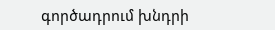գործադրում խնդրի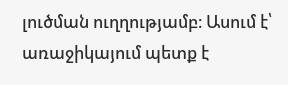լուծման ուղղությամբ։ Ասում է՝ առաջիկայում պետք է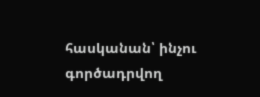հասկանան՝ ինչու գործադրվող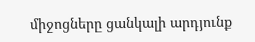միջոցները ցանկալի արդյունք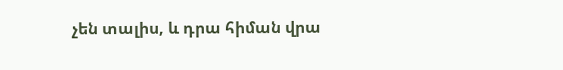չեն տալիս, և դրա հիման վրա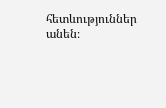հետևություններ անեն։